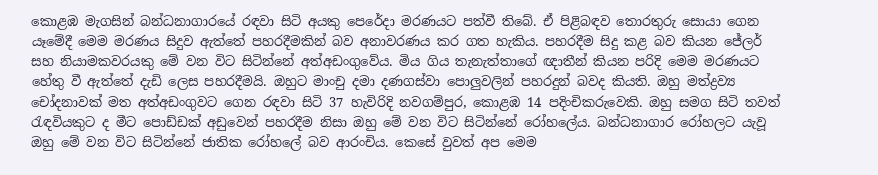කොළඹ මැගසින් බන්ධනාගාරයේ රඳවා සිටි අයකු පෙරේදා මරණයට පත්වී තිබේ. ඒ පිළිබඳව තොරතුරු සොයා ගෙන යෑමේදී මෙම මරණය සිදුව ඇත්තේ පහරදීමකින් බව අනාවරණය කර ගත හැකිය. පහරදීම සිදු කළ බව කියන ජේලර් සහ නියාමකවරයකු මේ වන විට සිටින්නේ අත්අඩංගුවේය. මිය ගිය තැනැත්තාගේ ඥාතීන් කියන පරිදි මෙම මරණයට හේතු වී ඇත්තේ දැඩි ලෙස පහරදීමයි. ඔහුට මාංචු දමා දණගස්වා පොලුවලින් පහරදුන් බවද කියති. ඔහු මත්ද්‍රව්‍ය චෝදනාවක් මත අත්අඩංගුවට ගෙන රඳවා සිටි 37 හැවිරිදි නවගම්පුර, කොළඹ 14 පදිංචිකරුවෙකි. ඔහු සමග සිටි තවත් රැඳවියකුට ද මීට පොඩ්ඩක් අඩුවෙන් පහරදීම නිසා ඔහු මේ වන විට සිටින්නේ රෝහලේය. බන්ධනාගාර රෝහලට යැවූ ඔහු මේ වන විට සිටින්නේ ජාතික රෝහලේ බව ආරංචිය. කෙසේ වුවත් අප මෙම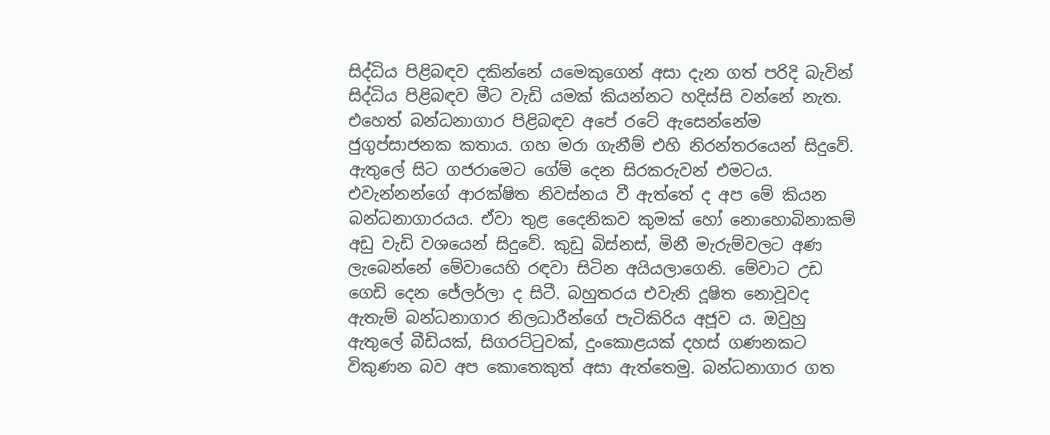සිද්ධිය පිළිබඳව දකින්නේ යමෙකුගෙන් අසා දැන ගත් පරිදි බැවින් සිද්ධිය පිළිබඳව මීට වැඩි යමක් කියන්නට හදිස්සි වන්නේ නැත.
එහෙත් බන්ධනාගාර පිළිබඳව අපේ රටේ ඇසෙන්නේම ජුගුප්සාජනක කතාය. ගහ මරා ගැනීම් එහි නිරන්තරයෙන් සිදුවේ. ඇතුලේ සිට ගජරාමෙට ගේම් දෙන සිරකරුවන් එමටය. එවැන්නන්ගේ ආරක්ෂිත නිවස්නය වී ඇත්තේ ද අප මේ කියන බන්ධනාගාරයය. ඒවා තුළ දෛනිකව කුමක් හෝ නොහොබිනාකම් අඩු වැඩි වශයෙන් සිදුවේ. කුඩු බිස්නස්, මිනී මැරුම්වලට අණ ලැබෙන්නේ මේවායෙහි රඳවා සිටින අයියලාගෙනි. මේවාට උඩ ගෙඩි දෙන ජේලර්ලා ද සිටී. බහුතරය එවැනි දූෂිත නොවූවද ඇතැම් බන්ධනාගාර නිලධාරීන්ගේ පැටිකිරිය අජූව ය. ඔවුහු ඇතුලේ බීඩියක්, සිගරට්ටුවක්, දුංකොළයක් දහස් ගණනකට විකුණන බව අප කොතෙකුත් අසා ඇත්තෙමු. බන්ධනාගාර ගත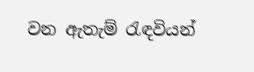වන ඇතැම් රැඳවියන්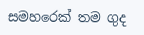සමහරෙක් තම ගුද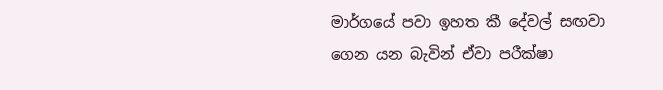මාර්ගයේ පවා ඉහත කී දේවල් සඟවා ගෙන යන බැවින් ඒවා පරීක්ෂා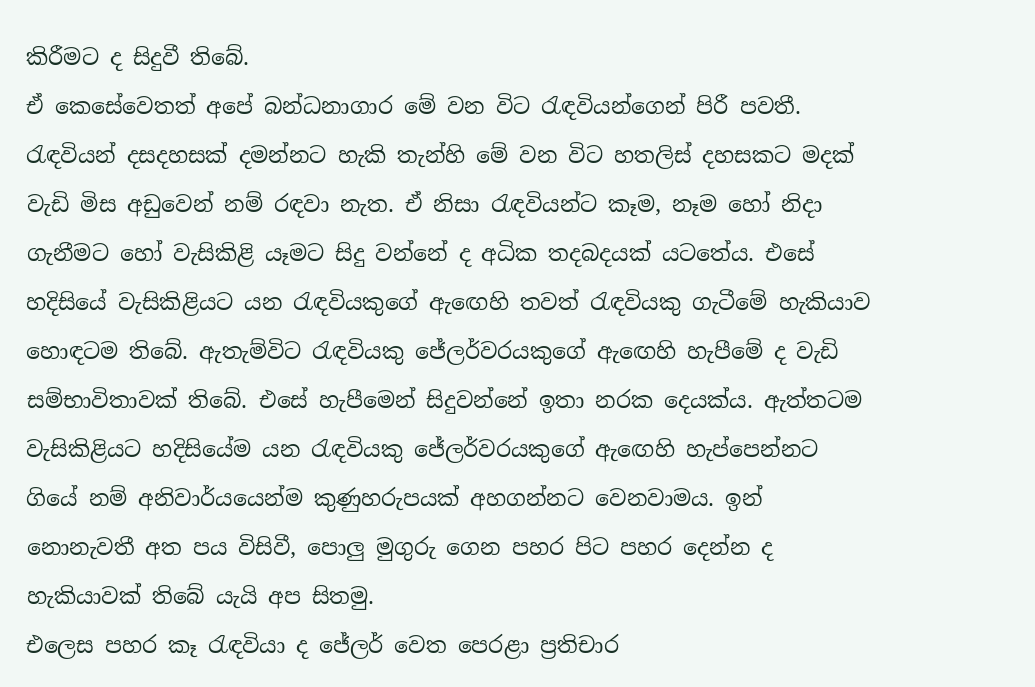කිරීමට ද සිදුවී තිබේ.
ඒ කෙසේවෙතත් අපේ බන්ධනාගාර මේ වන විට රැඳවියන්ගෙන් පිරී පවතී. රැඳවියන් දසදහසක් දමන්නට හැකි තැන්හි මේ වන විට හතලිස් දහසකට මදක් වැඩි මිස අඩුවෙන් නම් රඳවා නැත. ඒ නිසා රැඳවියන්ට කෑම, නෑම හෝ නිදා ගැනීමට හෝ වැසිකිළි යෑමට සිදු වන්නේ ද අධික තදබදයක් යටතේය. එසේ හදිසියේ වැසිකිළියට යන රැඳවියකුගේ ඇඟෙහි තවත් රැඳවියකු ගැටීමේ හැකියාව හොඳටම තිබේ. ඇතැම්විට රැඳවියකු ජේලර්වරයකුගේ ඇඟෙහි හැපීමේ ද වැඩි සම්භාවිතාවක් තිබේ. එසේ හැපීමෙන් සිදුවන්නේ ඉතා නරක දෙයක්ය. ඇත්තටම වැසිකිළියට හදිසියේම යන රැඳවියකු ජේලර්වරයකුගේ ඇඟෙහි හැප්පෙන්නට ගියේ නම් අනිවාර්යයෙන්ම කුණුහරුපයක් අහගන්නට වෙනවාමය. ඉන් නොනැවතී අත පය විසිවී, පොලු මුගුරු ගෙන පහර පිට පහර දෙන්න ද හැකියාවක් තිබේ යැයි අප සිතමු.
එලෙස පහර කෑ රැඳවියා ද ජේලර් වෙත පෙරළා ප්‍රතිචාර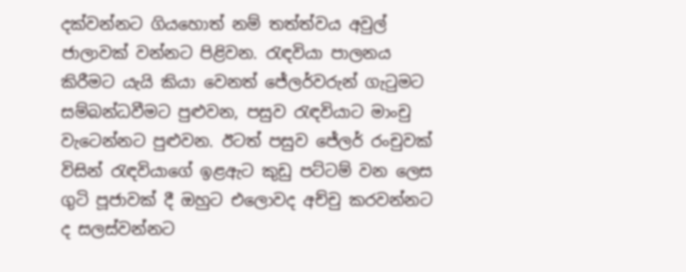දක්වන්නට ගියහොත් නම් තත්ත්වය අවුල් ජාලාවක් වන්නට පිළිවන. රැඳවියා පාලනය කිරීමට යැයි කියා වෙනත් ජේලර්වරුන් ගැටුමට සම්බන්ධවීමට පුළුවන, පසුව රැඳවියාට මාංචු වැටෙන්නට පුළුවන. ඊටත් පසුව ජේලර් රංචුවක් විසින් රැඳවියාගේ ඉළඇට කුඩු පට්ටම් වන ලෙස ගුටි පූජාවක් දී ඔහුට එලොවද අච්චු කරවන්නට ද සලස්වන්නට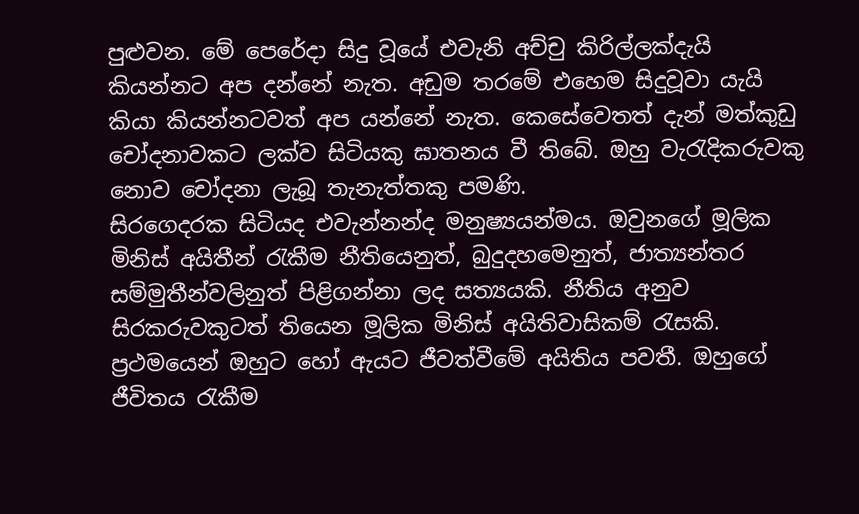පුළුවන. මේ පෙරේදා සිදු වූයේ එවැනි අච්චු කිරිල්ලක්දැයි කියන්නට අප දන්නේ නැත. අඩුම තරමේ එහෙම සිදුවූවා යැයි කියා කියන්නටවත් අප යන්නේ නැත. කෙසේවෙතත් දැන් මත්කුඩු චෝදනාවකට ලක්ව සිටියකු ඝාතනය වී තිබේ. ඔහු වැරැදිකරුවකු නොව චෝදනා ලැබූ තැනැත්තකු පමණි.
සිරගෙදරක සිටියද එවැන්නන්ද මනුෂ්‍යයන්මය. ඔවුනගේ මූලික මිනිස් අයිතීන් රැකීම නීතියෙනුත්, බුදුදහමෙනුත්, ජාත්‍යන්තර සම්මුතීන්වලිනුත් පිළිගන්නා ලද සත්‍යයකි. නීතිය අනුව සිරකරුවකුටත් තියෙන මූලික මිනිස් අයිතිවාසිකම් රැසකි. ප්‍රථමයෙන් ඔහුට හෝ ඇයට ජීවත්වීමේ අයිතිය පවතී. ඔහුගේ ජීවිතය රැකීම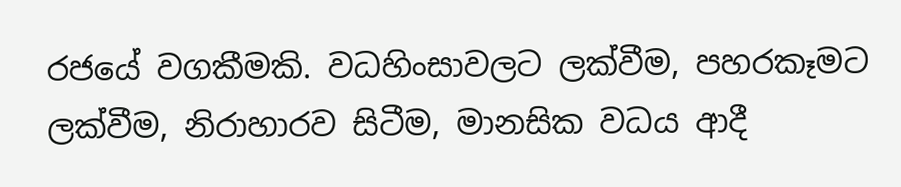රජයේ වගකීමකි. වධහිංසාවලට ලක්වීම, පහරකෑමට ලක්වීම, නිරාහාරව සිටීම, මානසික වධය ආදී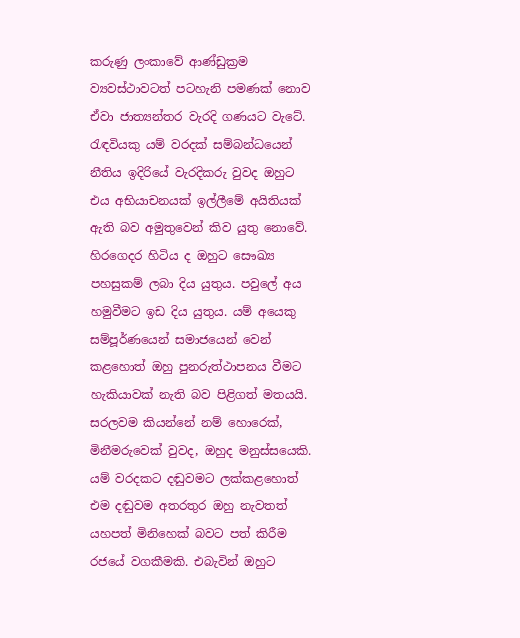කරුණු ලංකාවේ ආණ්ඩුක්‍රම ව්‍යවස්ථාවටත් පටහැනි පමණක් නොව ඒවා ජාත්‍යන්තර වැරදි ගණයට වැටේ. රැඳවියකු යම් වරදක් සම්බන්ධයෙන් නීතිය ඉදිරියේ වැරදිකරු වුවද ඔහුට එය අභියාචනයක් ඉල්ලීමේ අයිතියක් ඇති බව අමුතුවෙන් කිව යුතු නොවේ.
හිරගෙදර හිටිය ද ඔහුට සෞඛ්‍ය පහසුකම් ලබා දිය යුතුය. පවුලේ අය හමුවීමට ඉඩ දිය යුතුය. යම් අයෙකු සම්පූර්ණයෙන් සමාජයෙන් වෙන් කළහොත් ඔහු පුනරුත්ථාපනය වීමට හැකියාවක් නැති බව පිළිගත් මතයයි. සරලවම කියන්නේ නම් හොරෙක්, මිනීමරුවෙක් වුවද, ඔහුද මනුස්සයෙකි. යම් වරදකට දඬුවමට ලක්කළහොත් එම දඬුවම අතරතුර ඔහු නැවතත් යහපත් මිනිහෙක් බවට පත් කිරීම රජයේ වගකීමකි. එබැවින් ඔහුට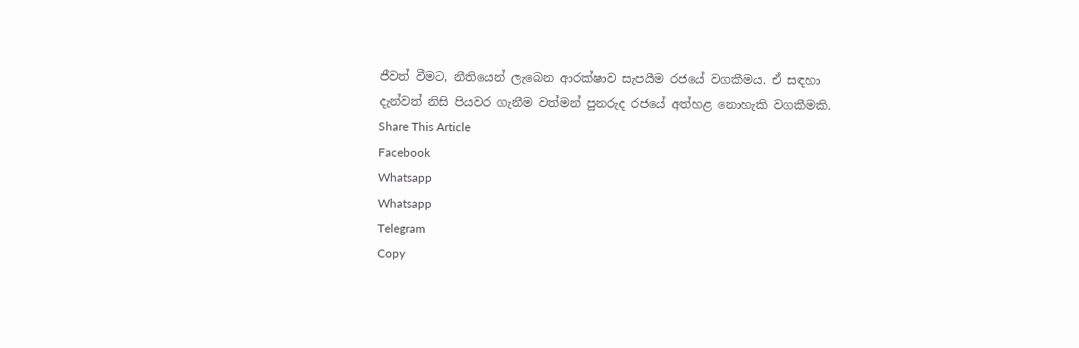ජීවත් වීමට, නීතියෙන් ලැබෙන ආරක්ෂාව සැපයීම රජයේ වගකීමය. ඒ සඳහා දැන්වත් නිසි පියවර ගැනීම වත්මන් පුනරුද රජයේ අත්හළ නොහැකි වගකීමකි.
Share This Article
Facebook
Whatsapp
Whatsapp
Telegram
Copy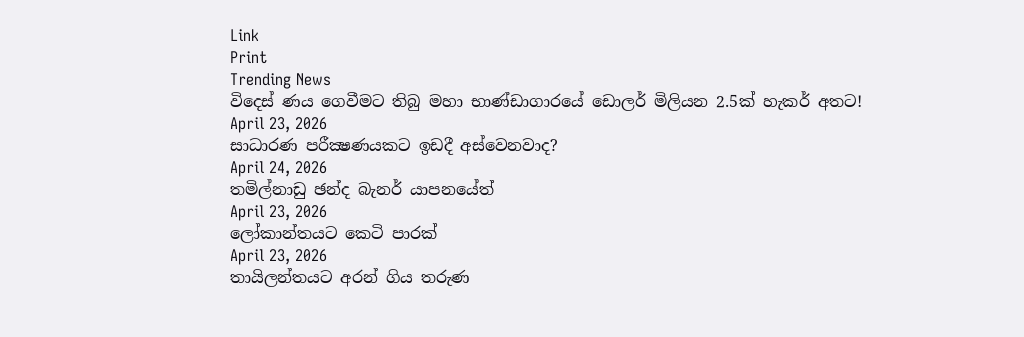Link
Print
Trending News
විදෙස් ණය ගෙවීමට තිබු මහා භාණ්ඩාගාරයේ ඩොලර් මිලියන 2.5ක් හැකර් අතට!
April 23, 2026
සාධාරණ පරීක්‍ෂණයකට ඉඩදී අස්වෙනවාද?
April 24, 2026
තමිල්නාඩු ඡන්ද බැනර් යාපනයේත්
April 23, 2026
ලෝකාන්තයට කෙටි පාරක්
April 23, 2026
තායිලන්තයට අරන් ගිය තරුණ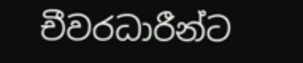චීවරධාරීන්ට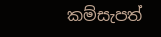කම්සැපත්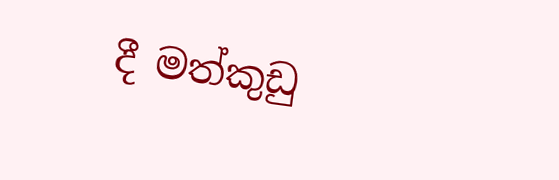දී මත්කුඩු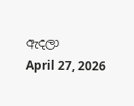ඇදලා
April 27, 2026